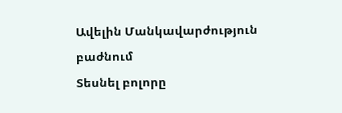Ավելին Մանկավարժություն բաժնում
Տեսնել բոլորը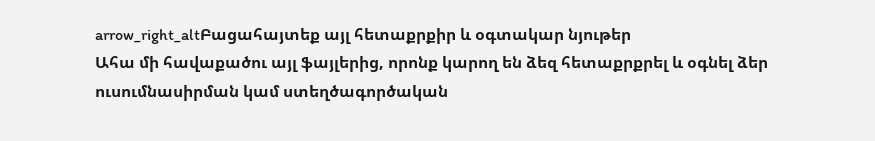arrow_right_altԲացահայտեք այլ հետաքրքիր և օգտակար նյութեր
Ահա մի հավաքածու այլ ֆայլերից, որոնք կարող են ձեզ հետաքրքրել և օգնել ձեր ուսումնասիրման կամ ստեղծագործական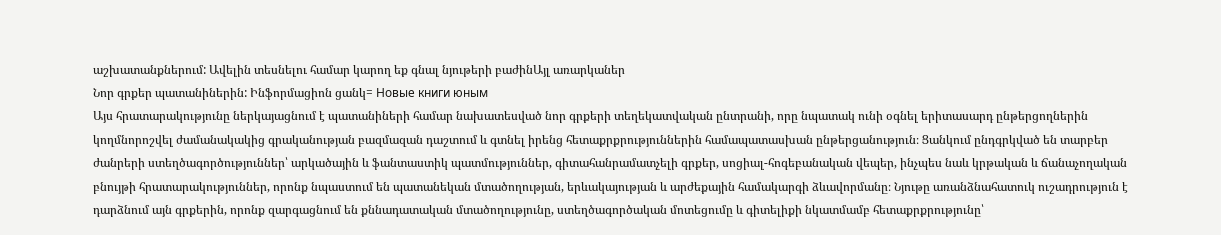աշխատանքներում: Ավելին տեսնելու համար կարող եք գնալ նյութերի բաժինԱյլ առարկաներ
Նոր գրքեր պատանիներին: Ինֆորմացիոն ցանկ= Новые книги юным
Այս հրատարակությունը ներկայացնում է պատանիների համար նախատեսված նոր գրքերի տեղեկատվական ընտրանի, որը նպատակ ունի օգնել երիտասարդ ընթերցողներին կողմնորոշվել ժամանակակից գրականության բազմազան դաշտում և գտնել իրենց հետաքրքրություններին համապատասխան ընթերցանություն։ Ցանկում ընդգրկված են տարբեր ժանրերի ստեղծագործություններ՝ արկածային և ֆանտաստիկ պատմություններ, գիտահանրամատչելի գրքեր, սոցիալ-հոգեբանական վեպեր, ինչպես նաև կրթական և ճանաչողական բնույթի հրատարակություններ, որոնք նպաստում են պատանեկան մտածողության, երևակայության և արժեքային համակարգի ձևավորմանը։ Նյութը առանձնահատուկ ուշադրություն է դարձնում այն գրքերին, որոնք զարգացնում են քննադատական մտածողությունը, ստեղծագործական մոտեցումը և գիտելիքի նկատմամբ հետաքրքրությունը՝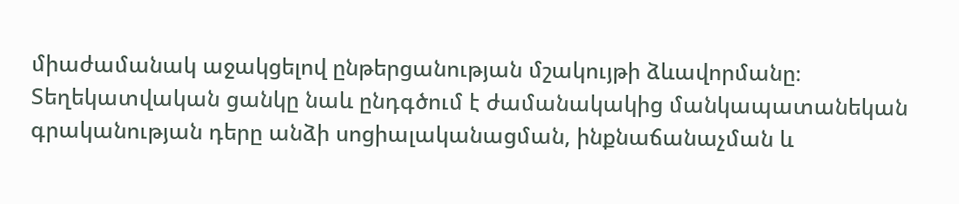միաժամանակ աջակցելով ընթերցանության մշակույթի ձևավորմանը։ Տեղեկատվական ցանկը նաև ընդգծում է ժամանակակից մանկապատանեկան գրականության դերը անձի սոցիալականացման, ինքնաճանաչման և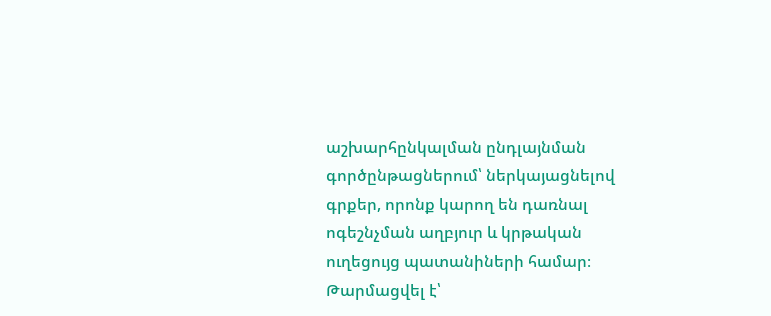աշխարհընկալման ընդլայնման գործընթացներում՝ ներկայացնելով գրքեր, որոնք կարող են դառնալ ոգեշնչման աղբյուր և կրթական ուղեցույց պատանիների համար։
Թարմացվել է՝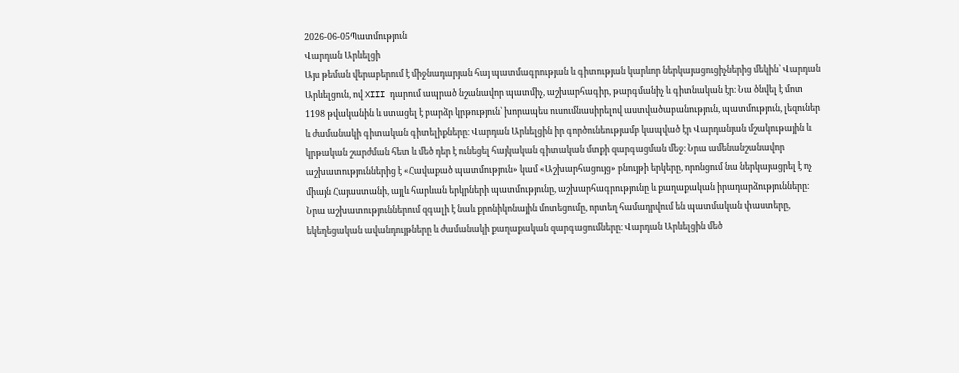2026-06-05Պատմություն
Վարդան Արևելցի
Այս թեման վերաբերում է միջնադարյան հայ պատմագրության և գիտության կարևոր ներկայացուցիչներից մեկին՝ Վարդան Արևելցուն, ով XIII դարում ապրած նշանավոր պատմիչ, աշխարհագիր, թարգմանիչ և գիտնական էր։ Նա ծնվել է մոտ 1198 թվականին և ստացել է բարձր կրթություն՝ խորապես ուսումնասիրելով աստվածաբանություն, պատմություն, լեզուներ և ժամանակի գիտական գիտելիքները։ Վարդան Արևելցին իր գործունեությամբ կապված էր Վարդանյան մշակութային և կրթական շարժման հետ և մեծ դեր է ունեցել հայկական գիտական մտքի զարգացման մեջ։ Նրա ամենանշանավոր աշխատություններից է «Հավաքած պատմություն» կամ «Աշխարհացույց» բնույթի երկերը, որոնցում նա ներկայացրել է ոչ միայն Հայաստանի, այլև հարևան երկրների պատմությունը, աշխարհագրությունը և քաղաքական իրադարձությունները։ Նրա աշխատություններում զգալի է նաև քրոնիկոնային մոտեցումը, որտեղ համադրվում են պատմական փաստերը, եկեղեցական ավանդույթները և ժամանակի քաղաքական զարգացումները։ Վարդան Արևելցին մեծ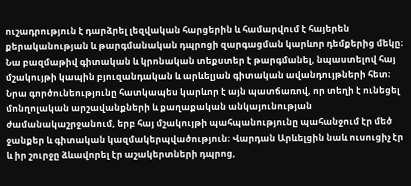ուշադրություն է դարձրել լեզվական հարցերին և համարվում է հայերեն քերականության և թարգմանական դպրոցի զարգացման կարևոր դեմքերից մեկը։ Նա բազմաթիվ գիտական և կրոնական տեքստեր է թարգմանել, նպաստելով հայ մշակույթի կապին բյուզանդական և արևելյան գիտական ավանդույթների հետ։ Նրա գործունեությունը հատկապես կարևոր է այն պատճառով, որ տեղի է ունեցել մոնղոլական արշավանքների և քաղաքական անկայունության ժամանակաշրջանում, երբ հայ մշակույթի պահպանությունը պահանջում էր մեծ ջանքեր և գիտական կազմակերպվածություն։ Վարդան Արևելցին նաև ուսուցիչ էր և իր շուրջը ձևավորել էր աշակերտների դպրոց,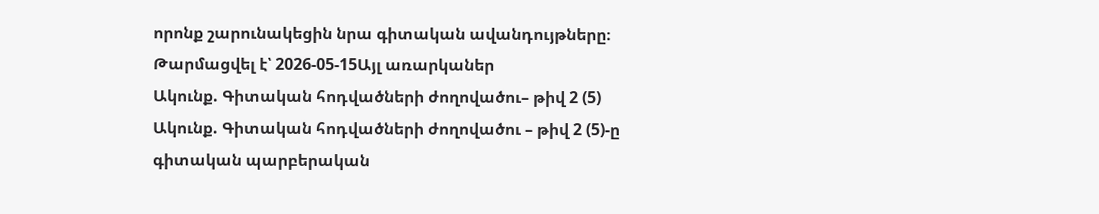որոնք շարունակեցին նրա գիտական ավանդույթները։
Թարմացվել է՝ 2026-05-15Այլ առարկաներ
Ակունք. Գիտական հոդվածների ժողովածու– թիվ 2 (5)
Ակունք. Գիտական հոդվածների ժողովածու – թիվ 2 (5)-ը գիտական պարբերական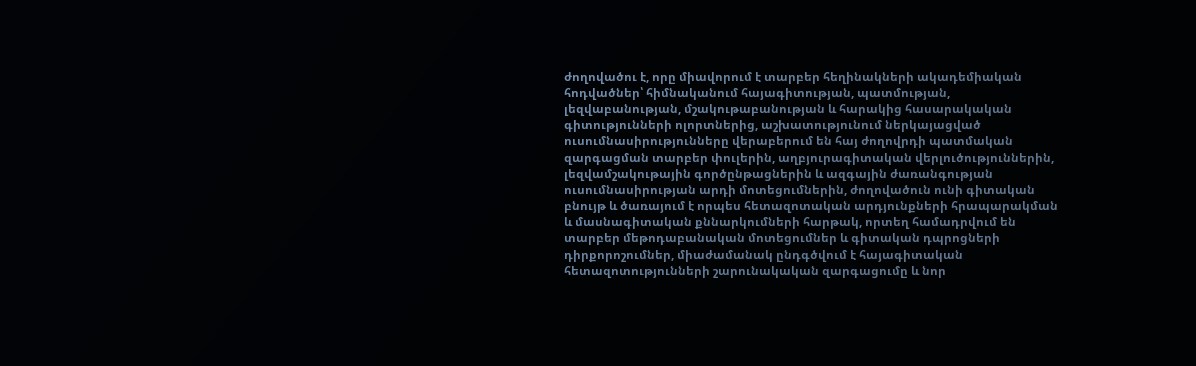ժողովածու է, որը միավորում է տարբեր հեղինակների ակադեմիական հոդվածներ՝ հիմնականում հայագիտության, պատմության, լեզվաբանության, մշակութաբանության և հարակից հասարակական գիտությունների ոլորտներից, աշխատությունում ներկայացված ուսումնասիրությունները վերաբերում են հայ ժողովրդի պատմական զարգացման տարբեր փուլերին, աղբյուրագիտական վերլուծություններին, լեզվամշակութային գործընթացներին և ազգային ժառանգության ուսումնասիրության արդի մոտեցումներին, ժողովածուն ունի գիտական բնույթ և ծառայում է որպես հետազոտական արդյունքների հրապարակման և մասնագիտական քննարկումների հարթակ, որտեղ համադրվում են տարբեր մեթոդաբանական մոտեցումներ և գիտական դպրոցների դիրքորոշումներ, միաժամանակ ընդգծվում է հայագիտական հետազոտությունների շարունակական զարգացումը և նոր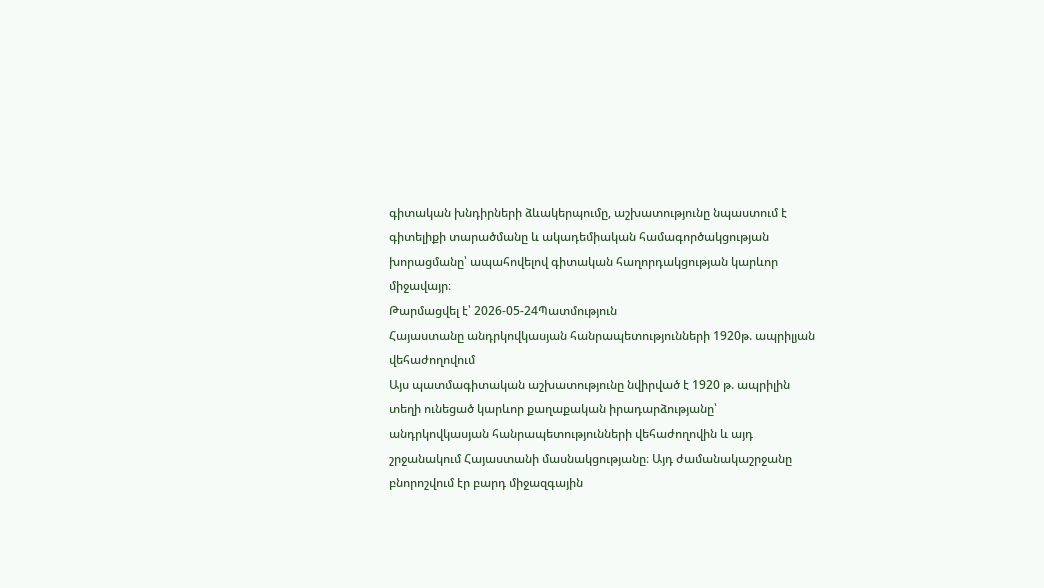գիտական խնդիրների ձևակերպումը, աշխատությունը նպաստում է գիտելիքի տարածմանը և ակադեմիական համագործակցության խորացմանը՝ ապահովելով գիտական հաղորդակցության կարևոր միջավայր։
Թարմացվել է՝ 2026-05-24Պատմություն
Հայաստանը անդրկովկասյան հանրապետությունների 1920թ. ապրիլյան վեհաժողովում
Այս պատմագիտական աշխատությունը նվիրված է 1920 թ. ապրիլին տեղի ունեցած կարևոր քաղաքական իրադարձությանը՝ անդրկովկասյան հանրապետությունների վեհաժողովին և այդ շրջանակում Հայաստանի մասնակցությանը։ Այդ ժամանակաշրջանը բնորոշվում էր բարդ միջազգային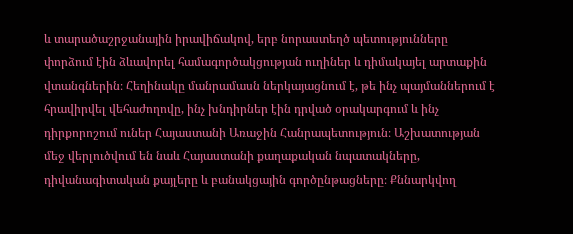և տարածաշրջանային իրավիճակով, երբ նորաստեղծ պետությունները փորձում էին ձևավորել համագործակցության ուղիներ և դիմակայել արտաքին վտանգներին։ Հեղինակը մանրամասն ներկայացնում է, թե ինչ պայմաններում է հրավիրվել վեհաժողովը, ինչ խնդիրներ էին դրված օրակարգում և ինչ դիրքորոշում ուներ Հայաստանի Առաջին Հանրապետություն։ Աշխատության մեջ վերլուծվում են նաև Հայաստանի քաղաքական նպատակները, դիվանագիտական քայլերը և բանակցային գործընթացները։ Քննարկվող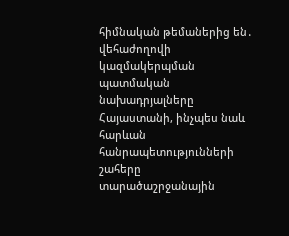հիմնական թեմաներից են․ վեհաժողովի կազմակերպման պատմական նախադրյալները Հայաստանի, ինչպես նաև հարևան հանրապետությունների շահերը տարածաշրջանային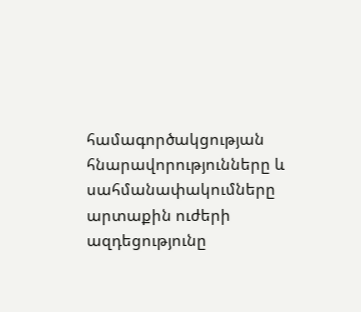համագործակցության հնարավորությունները և սահմանափակումները արտաքին ուժերի ազդեցությունը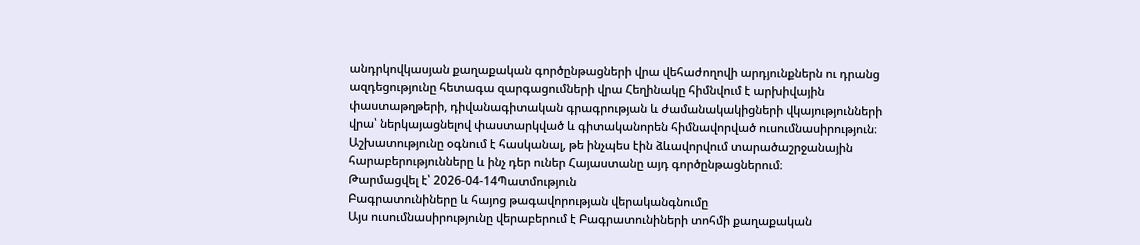անդրկովկասյան քաղաքական գործընթացների վրա վեհաժողովի արդյունքներն ու դրանց ազդեցությունը հետագա զարգացումների վրա Հեղինակը հիմնվում է արխիվային փաստաթղթերի, դիվանագիտական գրագրության և ժամանակակիցների վկայությունների վրա՝ ներկայացնելով փաստարկված և գիտականորեն հիմնավորված ուսումնասիրություն։ Աշխատությունը օգնում է հասկանալ, թե ինչպես էին ձևավորվում տարածաշրջանային հարաբերությունները և ինչ դեր ուներ Հայաստանը այդ գործընթացներում։
Թարմացվել է՝ 2026-04-14Պատմություն
Բագրատունիները և հայոց թագավորության վերականգնումը
Այս ուսումնասիրությունը վերաբերում է Բագրատունիների տոհմի քաղաքական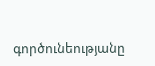գործունեությանը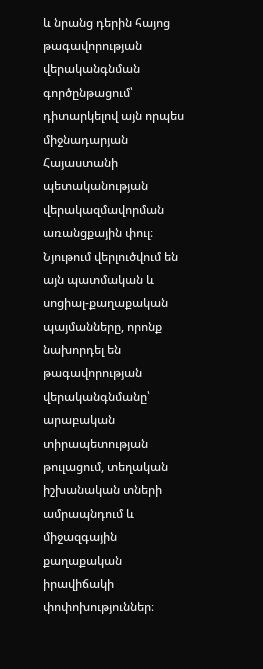և նրանց դերին հայոց թագավորության վերականգնման գործընթացում՝ դիտարկելով այն որպես միջնադարյան Հայաստանի պետականության վերակազմավորման առանցքային փուլ։ Նյութում վերլուծվում են այն պատմական և սոցիալ-քաղաքական պայմանները, որոնք նախորդել են թագավորության վերականգնմանը՝ արաբական տիրապետության թուլացում, տեղական իշխանական տների ամրապնդում և միջազգային քաղաքական իրավիճակի փոփոխություններ։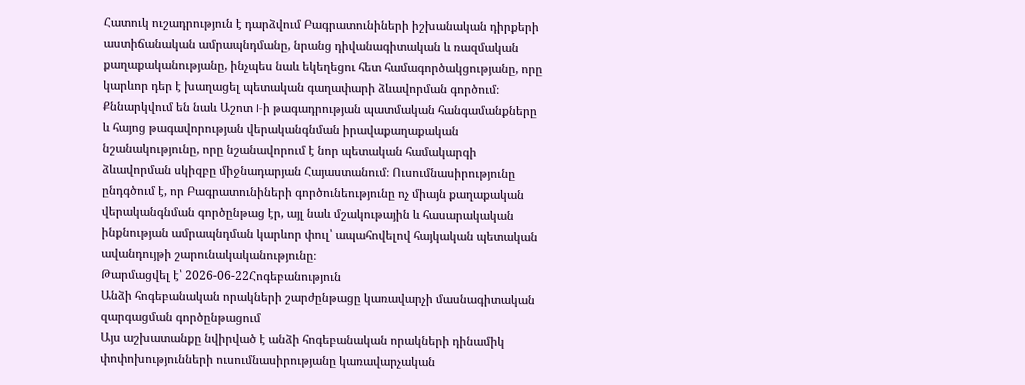Հատուկ ուշադրություն է դարձվում Բագրատունիների իշխանական դիրքերի աստիճանական ամրապնդմանը, նրանց դիվանագիտական և ռազմական քաղաքականությանը, ինչպես նաև եկեղեցու հետ համագործակցությանը, որը կարևոր դեր է խաղացել պետական գաղափարի ձևավորման գործում։ Քննարկվում են նաև Աշոտ I-ի թագադրության պատմական հանգամանքները և հայոց թագավորության վերականգնման իրավաքաղաքական նշանակությունը, որը նշանավորում է նոր պետական համակարգի ձևավորման սկիզբը միջնադարյան Հայաստանում։ Ուսումնասիրությունը ընդգծում է, որ Բագրատունիների գործունեությունը ոչ միայն քաղաքական վերականգնման գործընթաց էր, այլ նաև մշակութային և հասարակական ինքնության ամրապնդման կարևոր փուլ՝ ապահովելով հայկական պետական ավանդույթի շարունակականությունը։
Թարմացվել է՝ 2026-06-22Հոգեբանություն
Անձի հոգեբանական որակների շարժընթացը կառավարչի մասնագիտական զարգացման գործընթացում
Այս աշխատանքը նվիրված է անձի հոգեբանական որակների դինամիկ փոփոխությունների ուսումնասիրությանը կառավարչական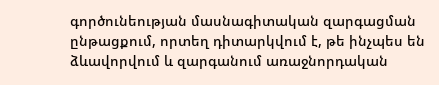գործունեության մասնագիտական զարգացման ընթացքում, որտեղ դիտարկվում է, թե ինչպես են ձևավորվում և զարգանում առաջնորդական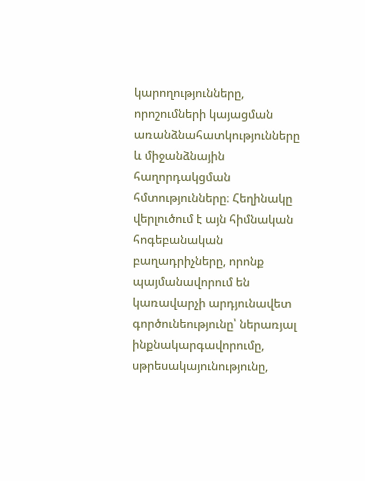կարողությունները, որոշումների կայացման առանձնահատկությունները և միջանձնային հաղորդակցման հմտությունները։ Հեղինակը վերլուծում է այն հիմնական հոգեբանական բաղադրիչները, որոնք պայմանավորում են կառավարչի արդյունավետ գործունեությունը՝ ներառյալ ինքնակարգավորումը, սթրեսակայունությունը,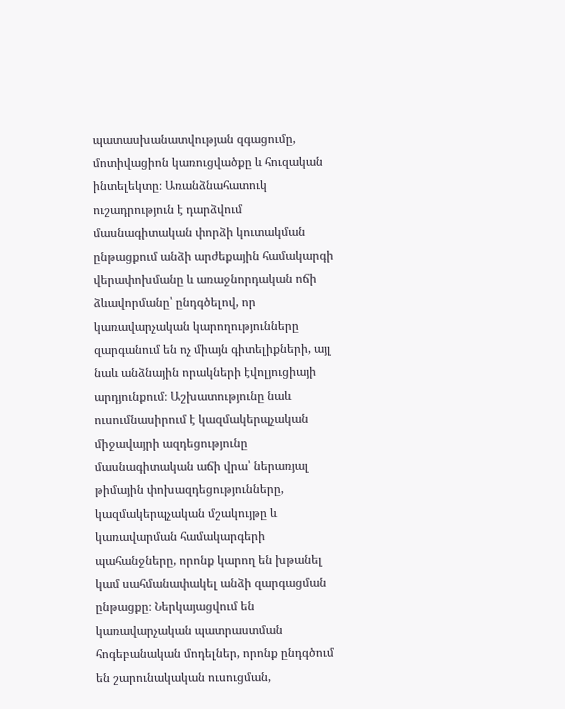պատասխանատվության զգացումը, մոտիվացիոն կառուցվածքը և հուզական ինտելեկտը։ Առանձնահատուկ ուշադրություն է դարձվում մասնագիտական փորձի կուտակման ընթացքում անձի արժեքային համակարգի վերափոխմանը և առաջնորդական ոճի ձևավորմանը՝ ընդգծելով, որ կառավարչական կարողությունները զարգանում են ոչ միայն գիտելիքների, այլ նաև անձնային որակների էվոլյուցիայի արդյունքում։ Աշխատությունը նաև ուսումնասիրում է կազմակերպչական միջավայրի ազդեցությունը մասնագիտական աճի վրա՝ ներառյալ թիմային փոխազդեցությունները, կազմակերպչական մշակույթը և կառավարման համակարգերի պահանջները, որոնք կարող են խթանել կամ սահմանափակել անձի զարգացման ընթացքը։ Ներկայացվում են կառավարչական պատրաստման հոգեբանական մոդելներ, որոնք ընդգծում են շարունակական ուսուցման,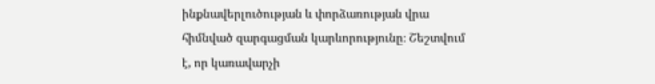ինքնավերլուծության և փորձառության վրա հիմնված զարգացման կարևորությունը։ Շեշտվում է, որ կառավարչի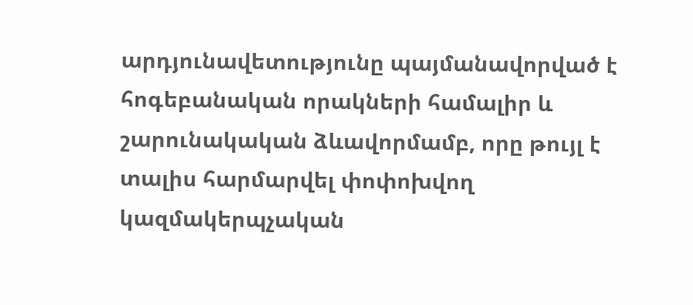արդյունավետությունը պայմանավորված է հոգեբանական որակների համալիր և շարունակական ձևավորմամբ, որը թույլ է տալիս հարմարվել փոփոխվող կազմակերպչական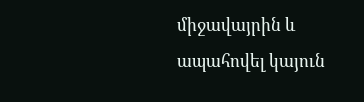միջավայրին և ապահովել կայուն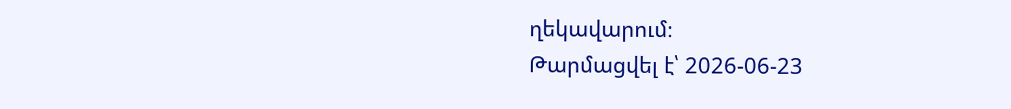ղեկավարում։
Թարմացվել է՝ 2026-06-23